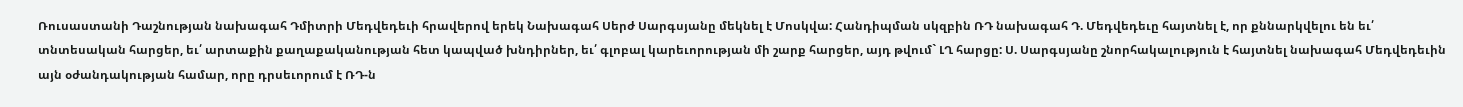Ռուսաստանի Դաշնության նախագահ Դմիտրի Մեդվեդեւի հրավերով երեկ Նախագահ Սերժ Սարգսյանը մեկնել է Մոսկվա: Հանդիպման սկզբին ՌԴ նախագահ Դ. Մեդվեդեւը հայտնել է, որ քննարկվելու են եւ՛ տնտեսական հարցեր, եւ՛ արտաքին քաղաքականության հետ կապված խնդիրներ, եւ՛ գլոբալ կարեւորության մի շարք հարցեր, այդ թվում` ԼՂ հարցը: Ս. Սարգսյանը շնորհակալություն է հայտնել նախագահ Մեդվեդեւին այն օժանդակության համար, որը դրսեւորում է ՌԴ-ն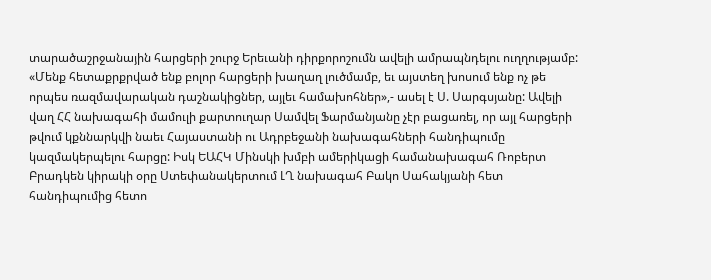տարածաշրջանային հարցերի շուրջ Երեւանի դիրքորոշումն ավելի ամրապնդելու ուղղությամբ: «Մենք հետաքրքրված ենք բոլոր հարցերի խաղաղ լուծմամբ, եւ այստեղ խոսում ենք ոչ թե որպես ռազմավարական դաշնակիցներ, այլեւ համախոհներ»,- ասել է Ս. Սարգսյանը: Ավելի վաղ ՀՀ նախագահի մամուլի քարտուղար Սամվել Ֆարմանյանը չէր բացառել, որ այլ հարցերի թվում կքննարկվի նաեւ Հայաստանի ու Ադրբեջանի նախագահների հանդիպումը կազմակերպելու հարցը: Իսկ ԵԱՀԿ Մինսկի խմբի ամերիկացի համանախագահ Ռոբերտ Բրադկեն կիրակի օրը Ստեփանակերտում ԼՂ նախագահ Բակո Սահակյանի հետ հանդիպումից հետո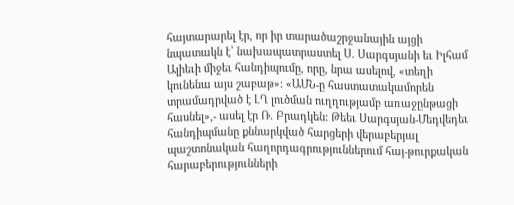հայտարարել էր, որ իր տարածաշրջանային այցի նպատակն է՝ նախապատրաստել Ս. Սարգսյանի եւ Իլհամ Ալիեւի միջեւ հանդիպումը, որը, նրա ասելով, «տեղի կունենա այս շաբաթ»: «ԱՄՆ-ը հաստատակամորեն տրամադրված է ԼՂ լուծման ուղղությամբ առաջընթացի հասնել»,- ասել էր Ռ. Բրադկեն: Թեեւ Սարգսյան-Մեդվեդեւ հանդիպմանը քննարկված հարցերի վերաբերյալ պաշտոնական հաղորդագրություններում հայ-թուրքական հարաբերությունների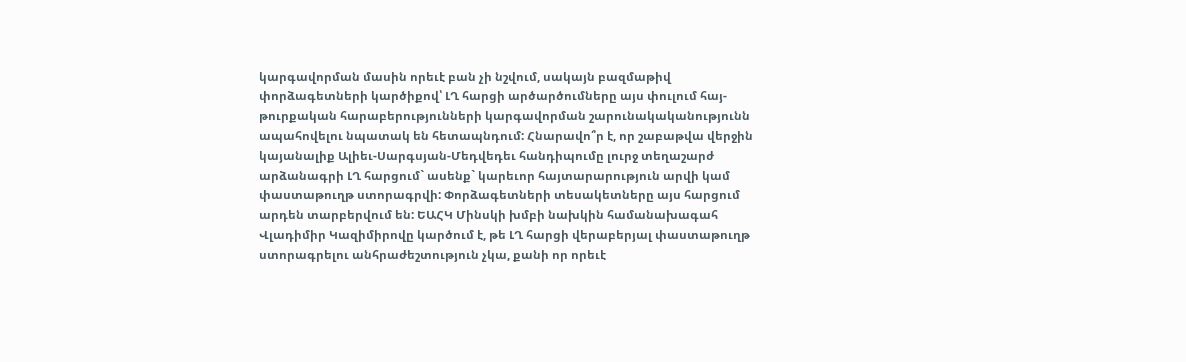կարգավորման մասին որեւէ բան չի նշվում, սակայն բազմաթիվ փորձագետների կարծիքով՝ ԼՂ հարցի արծարծումները այս փուլում հայ-թուրքական հարաբերությունների կարգավորման շարունակականությունն ապահովելու նպատակ են հետապնդում: Հնարավո՞ր է, որ շաբաթվա վերջին կայանալիք Ալիեւ-Սարգսյան-Մեդվեդեւ հանդիպումը լուրջ տեղաշարժ արձանագրի ԼՂ հարցում` ասենք` կարեւոր հայտարարություն արվի կամ փաստաթուղթ ստորագրվի: Փորձագետների տեսակետները այս հարցում արդեն տարբերվում են: ԵԱՀԿ Մինսկի խմբի նախկին համանախագահ Վլադիմիր Կազիմիրովը կարծում է, թե ԼՂ հարցի վերաբերյալ փաստաթուղթ ստորագրելու անհրաժեշտություն չկա, քանի որ որեւէ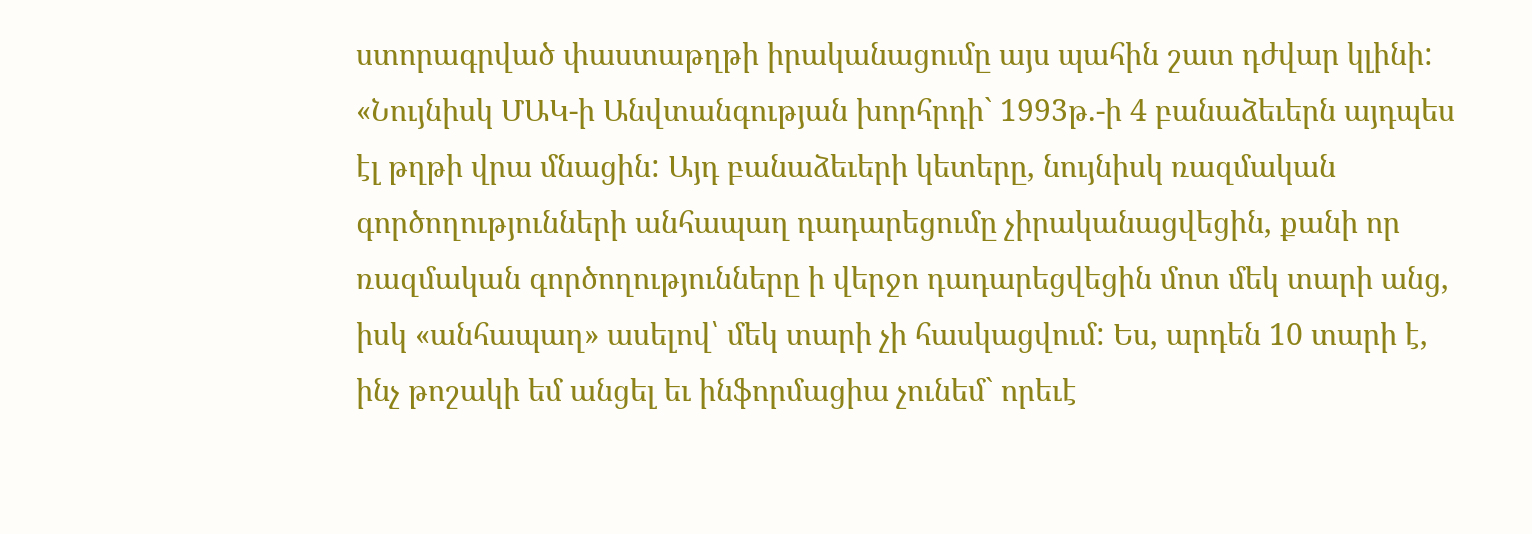ստորագրված փաստաթղթի իրականացումը այս պահին շատ դժվար կլինի: «Նույնիսկ ՄԱԿ-ի Անվտանգության խորհրդի` 1993թ.-ի 4 բանաձեւերն այդպես էլ թղթի վրա մնացին: Այդ բանաձեւերի կետերը, նույնիսկ ռազմական գործողությունների անհապաղ դադարեցումը չիրականացվեցին, քանի որ ռազմական գործողությունները ի վերջո դադարեցվեցին մոտ մեկ տարի անց, իսկ «անհապաղ» ասելով՝ մեկ տարի չի հասկացվում: Ես, արդեն 10 տարի է, ինչ թոշակի եմ անցել եւ ինֆորմացիա չունեմ` որեւէ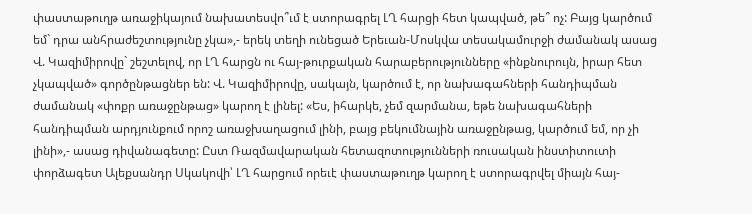փաստաթուղթ առաջիկայում նախատեսվո՞ւմ է ստորագրել ԼՂ հարցի հետ կապված, թե՞ ոչ: Բայց կարծում եմ` դրա անհրաժեշտությունը չկա»,- երեկ տեղի ունեցած Երեւան-Մոսկվա տեսակամուրջի ժամանակ ասաց Վ. Կազիմիրովը` շեշտելով, որ ԼՂ հարցն ու հայ-թուրքական հարաբերությունները «ինքնուրույն, իրար հետ չկապված» գործընթացներ են: Վ. Կազիմիրովը, սակայն, կարծում է, որ նախագահների հանդիպման ժամանակ «փոքր առաջընթաց» կարող է լինել: «Ես, իհարկե, չեմ զարմանա, եթե նախագահների հանդիպման արդյունքում որոշ առաջխաղացում լինի, բայց բեկումնային առաջընթաց, կարծում եմ, որ չի լինի»,- ասաց դիվանագետը: Ըստ Ռազմավարական հետազոտությունների ռուսական ինստիտուտի փորձագետ Ալեքսանդր Սկակովի՝ ԼՂ հարցում որեւէ փաստաթուղթ կարող է ստորագրվել միայն հայ-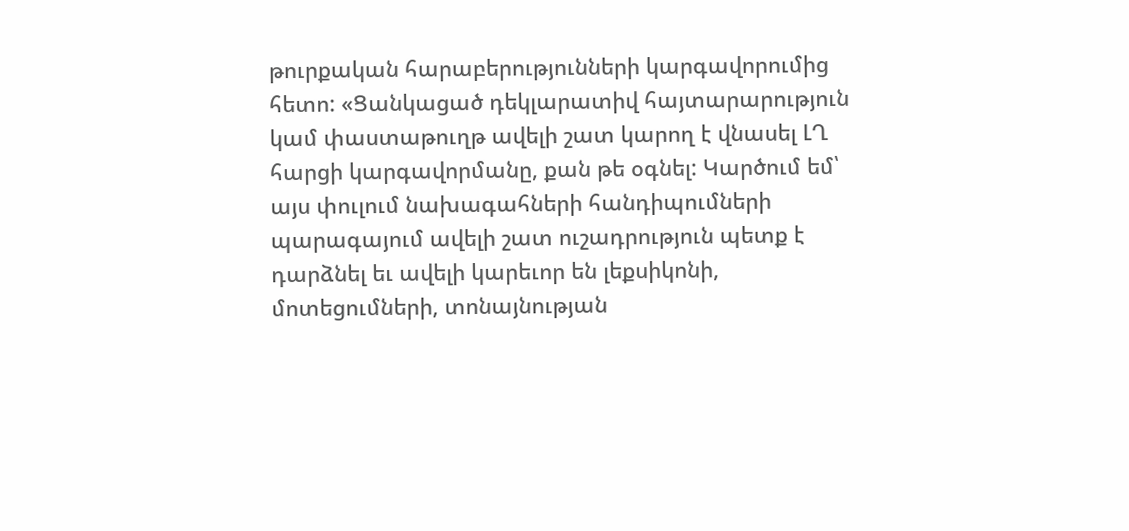թուրքական հարաբերությունների կարգավորումից հետո: «Ցանկացած դեկլարատիվ հայտարարություն կամ փաստաթուղթ ավելի շատ կարող է վնասել ԼՂ հարցի կարգավորմանը, քան թե օգնել: Կարծում եմ՝ այս փուլում նախագահների հանդիպումների պարագայում ավելի շատ ուշադրություն պետք է դարձնել եւ ավելի կարեւոր են լեքսիկոնի, մոտեցումների, տոնայնության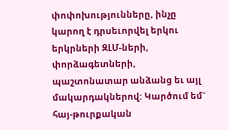փոփոխությունները, ինչը կարող է դրսեւորվել երկու երկրների ԶԼՄ-ների, փորձագետների, պաշտոնատար անձանց եւ այլ մակարդակներով: Կարծում եմ` հայ-թուրքական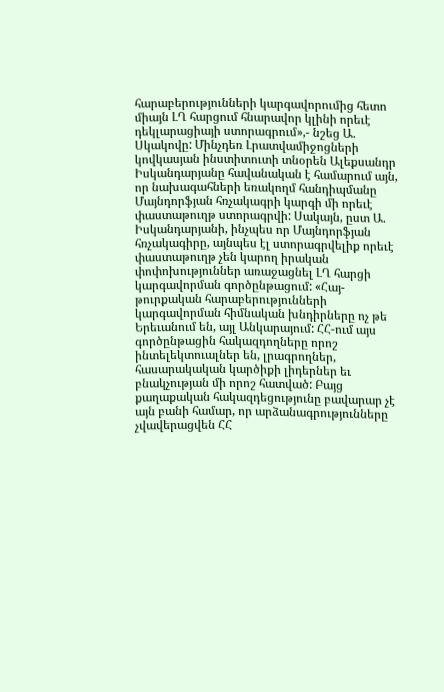հարաբերությունների կարգավորումից հետո միայն ԼՂ հարցում հնարավոր կլինի որեւէ դեկլարացիայի ստորագրում»,- նշեց Ա. Սկակովը: Մինչդեռ Լրատվամիջոցների կովկասյան ինստիտուտի տնօրեն Ալեքսանդր Իսկանդարյանը հավանական է համարում այն, որ նախագահների եռակողմ հանդիպմանը Մայնդորֆյան հռչակագրի կարգի մի որեւէ փաստաթուղթ ստորագրվի: Սակայն, ըստ Ա. Իսկանդարյանի, ինչպես որ Մայնդորֆյան հռչակագիրը, այնպես էլ ստորագրվելիք որեւէ փաստաթուղթ չեն կարող իրական փոփոխություններ առաջացնել ԼՂ հարցի կարգավորման գործընթացում: «Հայ-թուրքական հարաբերությունների կարգավորման հիմնական խնդիրները ոչ թե Երեւանում են, այլ Անկարայում: ՀՀ-ում այս գործընթացին հակազդողները որոշ ինտելեկտուալներ են, լրագրողներ, հասարակական կարծիքի լիդերներ եւ բնակչության մի որոշ հատված: Բայց քաղաքական հակազդեցությունը բավարար չէ այն բանի համար, որ արձանագրությունները չվավերացվեն ՀՀ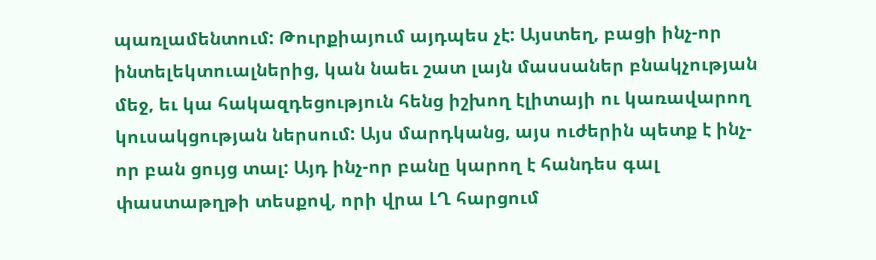պառլամենտում: Թուրքիայում այդպես չէ: Այստեղ, բացի ինչ-որ ինտելեկտուալներից, կան նաեւ շատ լայն մասսաներ բնակչության մեջ, եւ կա հակազդեցություն հենց իշխող էլիտայի ու կառավարող կուսակցության ներսում: Այս մարդկանց, այս ուժերին պետք է ինչ-որ բան ցույց տալ: Այդ ինչ-որ բանը կարող է հանդես գալ փաստաթղթի տեսքով, որի վրա ԼՂ հարցում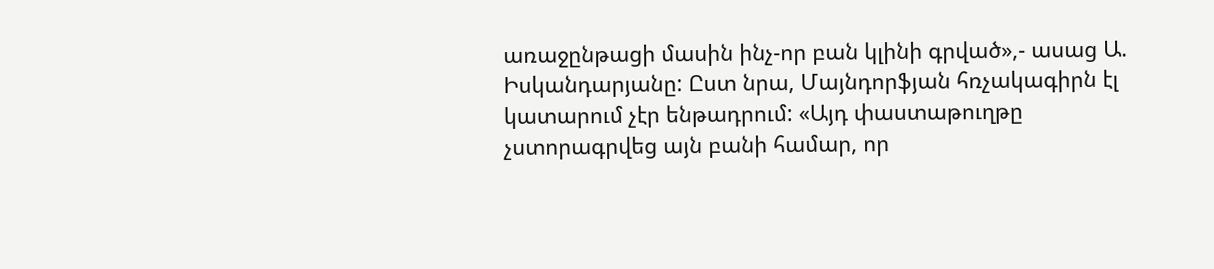առաջընթացի մասին ինչ-որ բան կլինի գրված»,- ասաց Ա. Իսկանդարյանը: Ըստ նրա, Մայնդորֆյան հռչակագիրն էլ կատարում չէր ենթադրում: «Այդ փաստաթուղթը չստորագրվեց այն բանի համար, որ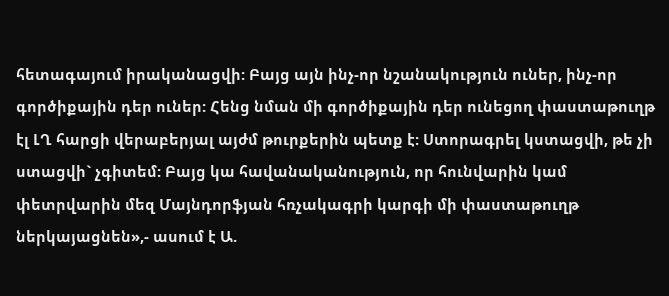հետագայում իրականացվի: Բայց այն ինչ-որ նշանակություն ուներ, ինչ-որ գործիքային դեր ուներ: Հենց նման մի գործիքային դեր ունեցող փաստաթուղթ էլ ԼՂ հարցի վերաբերյալ այժմ թուրքերին պետք է: Ստորագրել կստացվի, թե չի ստացվի` չգիտեմ: Բայց կա հավանականություն, որ հունվարին կամ փետրվարին մեզ Մայնդորֆյան հռչակագրի կարգի մի փաստաթուղթ ներկայացնեն»,- ասում է Ա.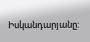Իսկանդարյանը: